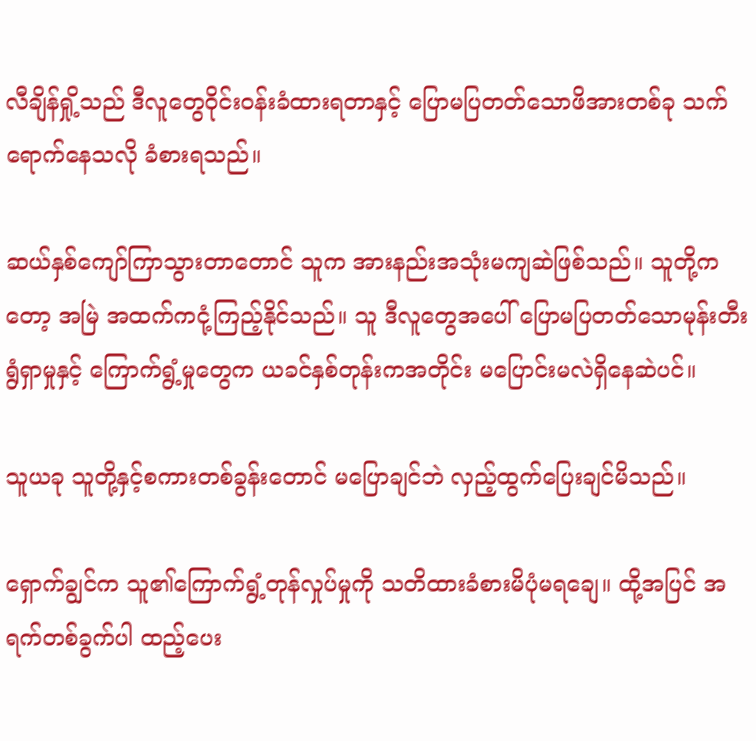လီချိန်ရှို့သည် ဒီလူ‌တွေဝိုင်းဝန်းခံထားရတာနှင့် ပြောမပြတတ်သောဖိအားတစ်ခု သက်ရောက်နေသလို ခံစားရသည်။

ဆယ်နှစ်ကျော်ကြာသွားတာတောင် သူက အားနည်းအသုံးမကျဆဲဖြစ်သည်။ သူတို့ကတော့ အမြဲ အထက်ကငုံ့ကြည့်နိုင်သည်။ သူ ဒီလူတွေအပေါ် ပြောမပြတတ်သောမုန်းတီးရွံရှာမှုနှင့် ကြောက်ရွံ့မှုတွေက ယခင်နှစ်တုန်းကအတိုင်း မပြောင်းမလဲရှိနေဆဲပင်။

သူယခု သူတို့နှင့်စကားတစ်ခွန်းတောင် မပြောချင်ဘဲ လှည့်ထွက်ပြေးချင်မိသည်။

ရှောက်ချွင်က သူ၏ကြောက်ရွံ့တုန်လှုပ်မှုကို သတိထားခံစားမိပုံမရချေ။ ထို့အပြင် အရက်တစ်ခွက်ပါ ထည့်ပေး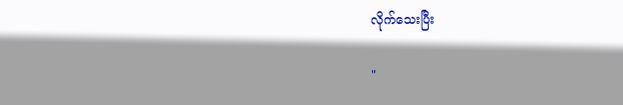လိုက်သေးပြီး

"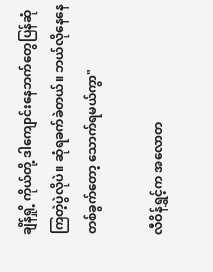ချိန်ရှို့ ကိုယ်တို့ ဒါကျောင်းနေဘက်တွေပြန်ဆုံကြတဲ့ပွဲလိုပဲ။ ‌ဆုံရခက်ခဲတယ်။ ဘယ်လိုနေနေ တစ်ခွက်တော့ သောက်ရမယ်ကွာ"

လီဝိန်ရွှင့်က အလောတ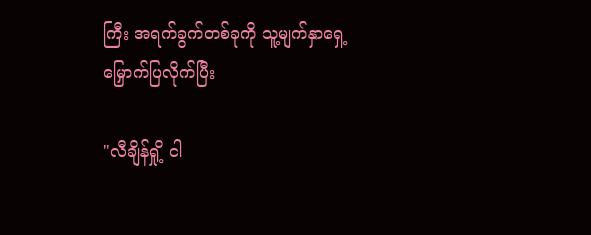ကြီး အရက်ခွက်တစ်ခုကို သူ့မျက်နှာရှေ့မြှောက်ပြလိုက်ပြီး

"လီချိန်ရှို့ ငါ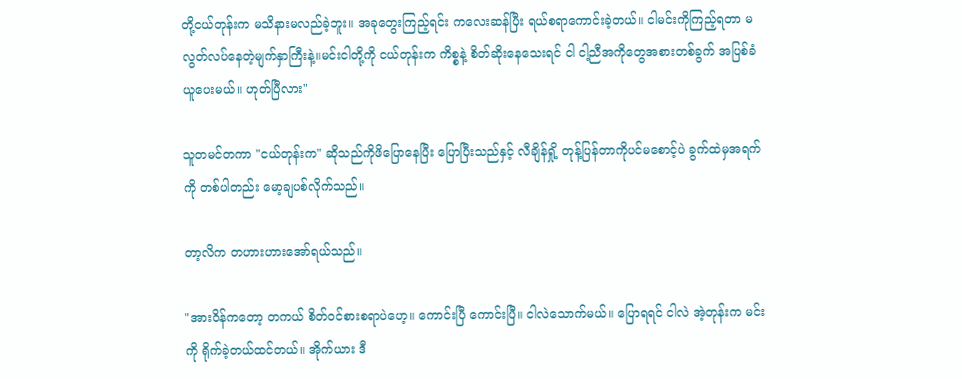တို့ငယ်တုန်းက မသိနားမလည်ခဲ့ဘူး။ အခုတွေးကြည့်ရင်း ကလေးဆန်ပြီး ရယ်စရာကောင်းခဲ့တယ်။ ငါမင်းကိုကြည့်ရတာ မလွတ်လပ်နေတဲ့မျက်နှာကြီးနဲ့။မင်းငါတို့ကို ငယ်တုန်းက ကိစ္စနဲ့ စိတ်ဆိုးနေသေးရင် ငါ ငါ့ညီအကိုတွေအစားတစ်ခွက် အပြစ်ခံယူပေးမယ်။ ဟုတ်ပြီလား"

သူတမင်တကာ "ငယ်တုန်းက" ဆိုသည်ကိုဖိပြောနေပြီး ပြောပြီးသည်နှင့် လီချိန်ရှို့ တုန့်ပြန်တာကိုပင်မစောင့်ပဲ ခွက်ထဲမှအရက်ကို တစ်ပါတည်း မော့ချပစ်လိုက်သည်။

တာ့လိက တဟားဟားအော်ရယ်သည်။

"အားဝိန်ကတော့ တကယ် စိတ်ဝင်စားစရာပဲဟေ့။ ကောင်းပြီ ကောင်းပြီ။ ငါလဲသောက်မယ်။ ပြောရရင် ငါလဲ အဲ့တုန်းက မင်းကို ရိုက်ခဲ့တယ်ထင်တယ်။ အိုက်ယား ဒီ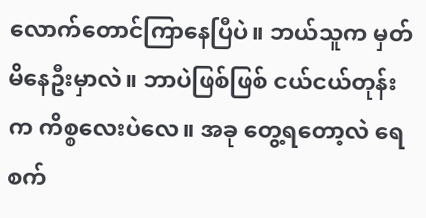လောက်တောင်ကြာနေပြီပဲ။ ဘယ်သူက မှတ်မိနေဦးမှာလဲ။ ဘာပဲဖြစ်ဖြစ် ငယ်ငယ်တုန်းက ကိစ္စလေးပဲလေ။ အခု တွေ့ရတော့လဲ ရေစက်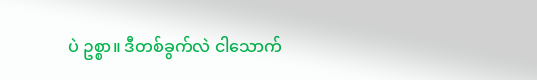ပဲ ဥစ္စာ။ ဒီတစ်ခွက်လဲ ငါသောက်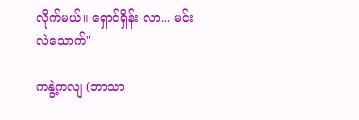လိုက်မယ်။ ရှောင်ရှိန်း လာ... မင်းလဲသောက်"

ကနွဲ့ကလျ (ဘာသာ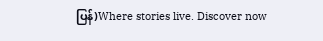ပြန်)Where stories live. Discover now